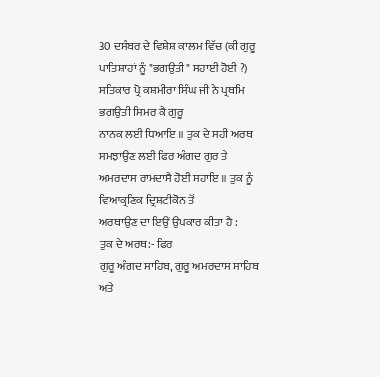30 ਦਸੰਬਰ ਦੇ ਵਿਸ਼ੇਸ਼ ਕਾਲਮ ਵਿੱਚ (ਕੀ ਗੁਰੂ ਪਾਤਿਸ਼ਾਹਾਂ ਨੂੰ "ਭਗਉਤੀ" ਸਹਾਈ ਹੋਈ ?)
ਸਤਿਕਾਰ ਪ੍ਰੋ ਕਸ਼ਮੀਰਾ ਸਿੰਘ ਜੀ ਨੇ ਪ੍ਰਥਮਿ ਭਗਉਤੀ ਸਿਮਰ ਕੈ ਗੁਰੂ
ਨਾਨਕ ਲਈ ਧਿਆਇ ॥ ਤੁਕ ਦੇ ਸਹੀ ਅਰਥ ਸਮਝਾਉਣ ਲਈ ਫਿਰ ਅੰਗਦ ਗੁਰ ਤੇ
ਅਮਰਦਾਸ ਰਾਮਦਾਸੈ ਹੋਈ ਸਹਾਇ ॥ ਤੁਕ ਨੂੰ ਵਿਆਕ੍ਰਣਿਕ ਦ੍ਰਿਸ਼ਟੀਕੋਨ ਤੋਂ
ਅਰਥਾਉਣ ਦਾ ਇਉਂ ਉਪਕਾਰ ਕੀਤਾ ਹੈ :
ਤੁਕ ਦੇ ਅਰਥ:- ਫਿਰ
ਗੁਰੂ ਅੰਗਦ ਸਾਹਿਬ, ਗੁਰੂ ਅਮਰਦਾਸ ਸਾਹਿਬ ਅਤੇ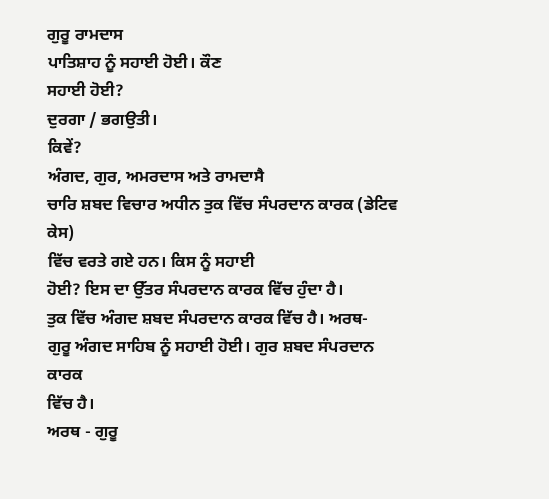ਗੁਰੂ ਰਾਮਦਾਸ
ਪਾਤਿਸ਼ਾਹ ਨੂੰ ਸਹਾਈ ਹੋਈ। ਕੌਣ
ਸਹਾਈ ਹੋਈ?
ਦੁਰਗਾ / ਭਗਉਤੀ।
ਕਿਵੇਂ?
ਅੰਗਦ, ਗੁਰ, ਅਮਰਦਾਸ ਅਤੇ ਰਾਮਦਾਸੈ
ਚਾਰਿ ਸ਼ਬਦ ਵਿਚਾਰ ਅਧੀਨ ਤੁਕ ਵਿੱਚ ਸੰਪਰਦਾਨ ਕਾਰਕ (ਡੇਟਿਵ ਕੇਸ)
ਵਿੱਚ ਵਰਤੇ ਗਏ ਹਨ। ਕਿਸ ਨੂੰ ਸਹਾਈ
ਹੋਈ? ਇਸ ਦਾ ਉੱਤਰ ਸੰਪਰਦਾਨ ਕਾਰਕ ਵਿੱਚ ਹੁੰਦਾ ਹੈ।
ਤੁਕ ਵਿੱਚ ਅੰਗਦ ਸ਼ਬਦ ਸੰਪਰਦਾਨ ਕਾਰਕ ਵਿੱਚ ਹੈ। ਅਰਥ-
ਗੁਰੂ ਅੰਗਦ ਸਾਹਿਬ ਨੂੰ ਸਹਾਈ ਹੋਈ। ਗੁਰ ਸ਼ਬਦ ਸੰਪਰਦਾਨ ਕਾਰਕ
ਵਿੱਚ ਹੈ।
ਅਰਥ - ਗੁਰੂ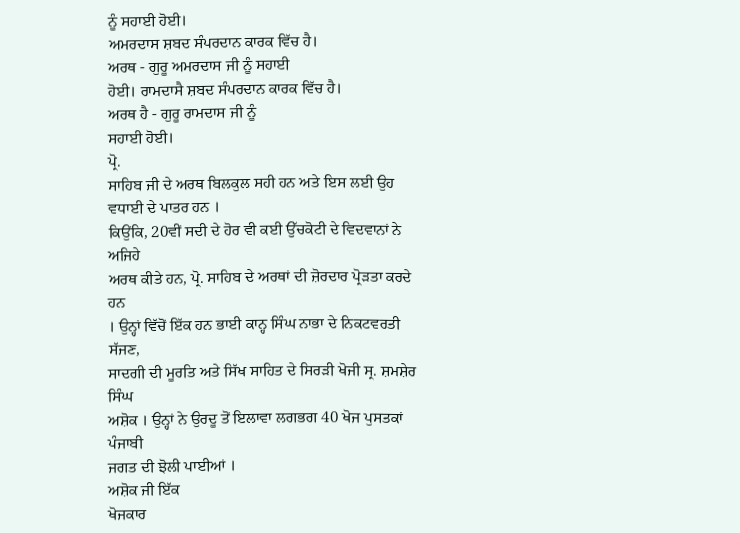ਨੂੰ ਸਹਾਈ ਹੋਈ।
ਅਮਰਦਾਸ ਸ਼ਬਦ ਸੰਪਰਦਾਨ ਕਾਰਕ ਵਿੱਚ ਹੈ।
ਅਰਥ - ਗੁਰੂ ਅਮਰਦਾਸ ਜੀ ਨੂੰ ਸਹਾਈ
ਹੋਈ। ਰਾਮਦਾਸੈ ਸ਼ਬਦ ਸੰਪਰਦਾਨ ਕਾਰਕ ਵਿੱਚ ਹੈ।
ਅਰਥ ਹੈ - ਗੁਰੂ ਰਾਮਦਾਸ ਜੀ ਨੂੰ
ਸਹਾਈ ਹੋਈ।
ਪ੍ਰੋ.
ਸਾਹਿਬ ਜੀ ਦੇ ਅਰਥ ਬਿਲਕੁਲ ਸਹੀ ਹਨ ਅਤੇ ਇਸ ਲਈ ਉਹ ਵਧਾਈ ਦੇ ਪਾਤਰ ਹਨ ।
ਕਿਉਂਕਿ, 20ਵੀਂ ਸਦੀ ਦੇ ਹੋਰ ਵੀ ਕਈ ਉੱਚਕੋਟੀ ਦੇ ਵਿਦਵਾਨਾਂ ਨੇ ਅਜਿਹੇ
ਅਰਥ ਕੀਤੇ ਹਨ, ਪ੍ਰੋ. ਸਾਹਿਬ ਦੇ ਅਰਥਾਂ ਦੀ ਜ਼ੋਰਦਾਰ ਪ੍ਰੋੜਤਾ ਕਰਦੇ ਹਨ
। ਉਨ੍ਹਾਂ ਵਿੱਚੋਂ ਇੱਕ ਹਨ ਭਾਈ ਕਾਨ੍ਹ ਸਿੰਘ ਨਾਭਾ ਦੇ ਨਿਕਟਵਰਤੀ ਸੱਜਣ,
ਸਾਦਗੀ ਦੀ ਮੂਰਤਿ ਅਤੇ ਸਿੱਖ ਸਾਹਿਤ ਦੇ ਸਿਰੜੀ ਖੋਜੀ ਸ੍ਰ. ਸ਼ਮਸ਼ੇਰ ਸਿੰਘ
ਅਸ਼ੋਕ । ਉਨ੍ਹਾਂ ਨੇ ਉਰਦੂ ਤੋਂ ਇਲਾਵਾ ਲਗਭਗ 40 ਖੋਜ ਪੁਸਤਕਾਂ ਪੰਜਾਬੀ
ਜਗਤ ਦੀ ਝੋਲੀ ਪਾਈਆਂ ।
ਅਸ਼ੋਕ ਜੀ ਇੱਕ
ਖੋਜਕਾਰ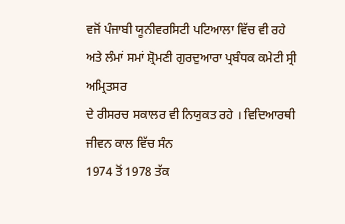ਵਜੋਂ ਪੰਜਾਬੀ ਯੂਨੀਵਰਸਿਟੀ ਪਟਿਆਲਾ ਵਿੱਚ ਵੀ ਰਹੇ
ਅਤੇ ਲੰਮਾਂ ਸਮਾਂ ਸ਼੍ਰੋਮਣੀ ਗੁਰਦੁਆਰਾ ਪ੍ਰਬੰਧਕ ਕਮੇਟੀ ਸ੍ਰੀ ਅਮ੍ਰਿਤਸਰ
ਦੇ ਰੀਸਰਚ ਸਕਾਲਰ ਵੀ ਨਿਯੁਕਤ ਰਹੇ । ਵਿਦਿਆਰਥੀ ਜੀਵਨ ਕਾਲ ਵਿੱਚ ਸੰਨ
1974 ਤੋਂ 1978 ਤੱਕ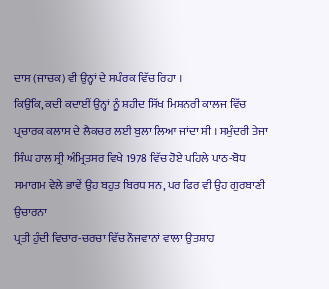ਦਾਸ (ਜਾਚਕ) ਵੀ ਉਨ੍ਹਾਂ ਦੇ ਸਪੰਰਕ ਵਿੱਚ ਰਿਹਾ ।
ਕਿਉਂਕਿ, ਕਦੀ ਕਦਾਈਂ ਉਨ੍ਹਾਂ ਨੂੰ ਸ਼ਹੀਦ ਸਿੱਖ ਮਿਸ਼ਨਰੀ ਕਾਲਜ ਵਿੱਚ
ਪ੍ਰਚਾਰਕ ਕਲਾਸ ਦੇ ਲੈਕਚਰ ਲਈ ਬੁਲਾ ਲਿਆ ਜਾਂਦਾ ਸੀ । ਸਮੁੰਦਰੀ ਤੇਜਾ
ਸਿੰਘ ਹਾਲ ਸ੍ਰੀ ਅੰਮ੍ਰਿਤਸਰ ਵਿਖੇ 1978 ਵਿੱਚ ਹੋਏ ਪਹਿਲੇ ਪਾਠ-ਬੋਧ
ਸਮਾਗਮ ਵੇਲੇ ਭਾਵੇਂ ਉਹ ਬਹੁਤ ਬਿਰਧ ਸਨ, ਪਰ ਫਿਰ ਵੀ ਉਹ ਗੁਰਬਾਣੀ ਉਚਾਰਨਾ
ਪ੍ਰਤੀ ਹੁੰਦੀ ਵਿਚਾਰ-ਚਰਚਾ ਵਿੱਚ ਨੌਜਵਾਨਾਂ ਵਾਲਾ ਉਤਸ਼ਾਹ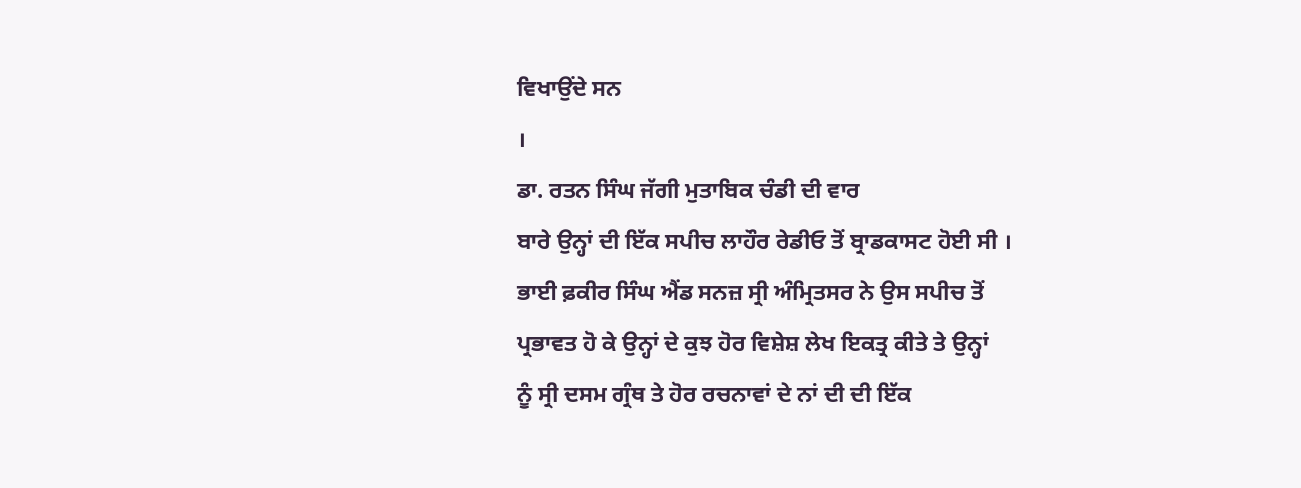ਵਿਖਾਉਂਦੇ ਸਨ
।
ਡਾ. ਰਤਨ ਸਿੰਘ ਜੱਗੀ ਮੁਤਾਬਿਕ ਚੰਡੀ ਦੀ ਵਾਰ
ਬਾਰੇ ਉਨ੍ਹਾਂ ਦੀ ਇੱਕ ਸਪੀਚ ਲਾਹੌਰ ਰੇਡੀਓ ਤੋਂ ਬ੍ਰਾਡਕਾਸਟ ਹੋਈ ਸੀ ।
ਭਾਈ ਫ਼ਕੀਰ ਸਿੰਘ ਐਂਡ ਸਨਜ਼ ਸ੍ਰੀ ਅੰਮ੍ਰਿਤਸਰ ਨੇ ਉਸ ਸਪੀਚ ਤੋਂ
ਪ੍ਰਭਾਵਤ ਹੋ ਕੇ ਉਨ੍ਹਾਂ ਦੇ ਕੁਝ ਹੋਰ ਵਿਸ਼ੇਸ਼ ਲੇਖ ਇਕਤ੍ਰ ਕੀਤੇ ਤੇ ਉਨ੍ਹਾਂ
ਨੂੰ ਸ੍ਰੀ ਦਸਮ ਗ੍ਰੰਥ ਤੇ ਹੋਰ ਰਚਨਾਵਾਂ ਦੇ ਨਾਂ ਦੀ ਦੀ ਇੱਕ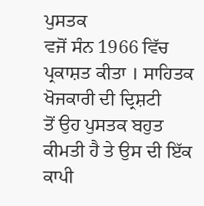ਪੁਸਤਕ
ਵਜੋਂ ਸੰਨ 1966 ਵਿੱਚ ਪ੍ਰਕਾਸ਼ਤ ਕੀਤਾ । ਸਾਹਿਤਕ ਖੋਜਕਾਰੀ ਦੀ ਦ੍ਰਿਸ਼ਟੀ
ਤੋਂ ਉਹ ਪੁਸਤਕ ਬਹੁਤ ਕੀਮਤੀ ਹੈ ਤੇ ਉਸ ਦੀ ਇੱਕ ਕਾਪੀ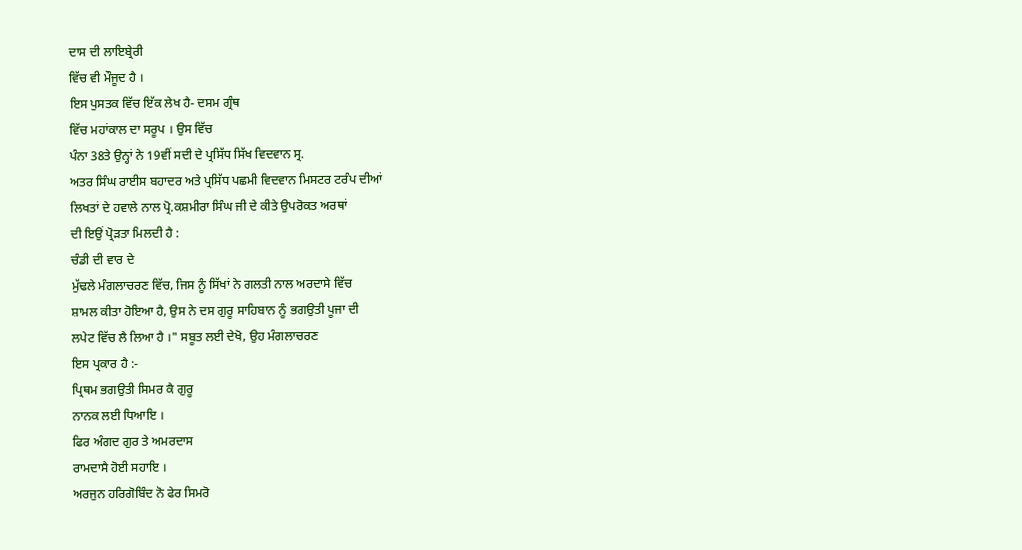ਦਾਸ ਦੀ ਲਾਇਬ੍ਰੇਰੀ
ਵਿੱਚ ਵੀ ਮੌਜੂਦ ਹੈ ।
ਇਸ ਪੁਸਤਕ ਵਿੱਚ ਇੱਕ ਲੇਖ ਹੈ- ਦਸਮ ਗ੍ਰੰਥ
ਵਿੱਚ ਮਹਾਂਕਾਲ ਦਾ ਸਰੂਪ । ਉਸ ਵਿੱਚ
ਪੰਨਾ 38ਤੇ ਉਨ੍ਹਾਂ ਨੇ 19ਵੀਂ ਸਦੀ ਦੇ ਪ੍ਰਸਿੱਧ ਸਿੱਖ ਵਿਦਵਾਨ ਸ੍ਰ.
ਅਤਰ ਸਿੰਘ ਰਾਈਸ ਬਹਾਦਰ ਅਤੇ ਪ੍ਰਸਿੱਧ ਪਛਮੀ ਵਿਦਵਾਨ ਮਿਸਟਰ ਟਰੰਪ ਦੀਆਂ
ਲਿਖਤਾਂ ਦੇ ਹਵਾਲੇ ਨਾਲ ਪ੍ਰੋ.ਕਸ਼ਮੀਰਾ ਸਿੰਘ ਜੀ ਦੇ ਕੀਤੇ ਉਪਰੋਕਤ ਅਰਥਾਂ
ਦੀ ਇਉਂ ਪ੍ਰੋੜਤਾ ਮਿਲਦੀ ਹੈ :
ਚੰਡੀ ਦੀ ਵਾਰ ਦੇ
ਮੁੱਢਲੇ ਮੰਗਲਾਚਰਣ ਵਿੱਚ, ਜਿਸ ਨੂੰ ਸਿੱਖਾਂ ਨੇ ਗਲਤੀ ਨਾਲ ਅਰਦਾਸੇ ਵਿੱਚ
ਸ਼ਾਮਲ ਕੀਤਾ ਹੋਇਆ ਹੈ, ਉਸ ਨੇ ਦਸ ਗੁਰੂ ਸਾਹਿਬਾਨ ਨੂੰ ਭਗਉਤੀ ਪੂਜਾ ਦੀ
ਲਪੇਟ ਵਿੱਚ ਲੈ ਲਿਆ ਹੈ ।" ਸਬੂਤ ਲਈ ਦੇਖੋ, ਉਹ ਮੰਗਲਾਚਰਣ
ਇਸ ਪ੍ਰਕਾਰ ਹੈ :-
ਪ੍ਰਿਥਮ ਭਗਉਤੀ ਸਿਮਰ ਕੈ ਗੁਰੂ
ਨਾਨਕ ਲਈ ਧਿਆਇ ।
ਫਿਰ ਅੰਗਦ ਗੁਰ ਤੇ ਅਮਰਦਾਸ
ਰਾਮਦਾਸੈ ਹੋਈ ਸਹਾਇ ।
ਅਰਜੁਨ ਹਰਿਗੋਬਿੰਦ ਨੋ ਫੇਰ ਸਿਮਰੋ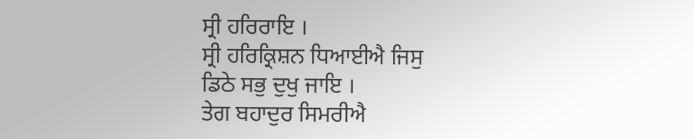ਸ੍ਰੀ ਹਰਿਰਾਇ ।
ਸ੍ਰੀ ਹਰਿਕ੍ਰਿਸ਼ਨ ਧਿਆਈਐ ਜਿਸੁ
ਡਿਠੇ ਸਭੁ ਦੁਖੁ ਜਾਇ ।
ਤੇਗ ਬਹਾਦੁਰ ਸਿਮਰੀਐ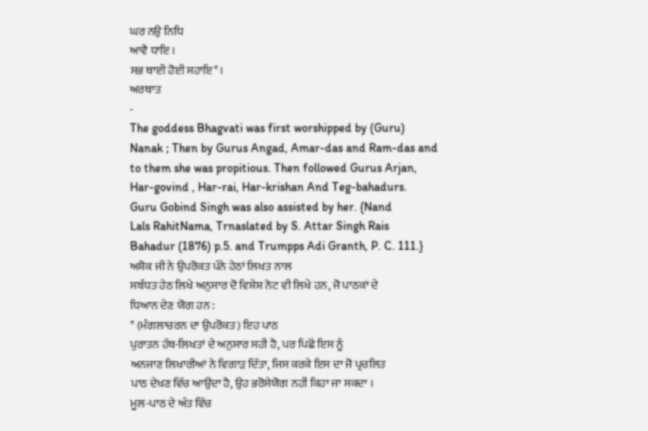ਘਰ ਨਉ ਨਿਧਿ
ਆਵੈ ਧਾਇ ।
ਸਭ ਥਾਈ ਹੋਈ ਸਹਾਇ* ।
ਅਰਥਾਤ
-
The goddess Bhagvati was first worshipped by (Guru)
Nanak ; Then by Gurus Angad, Amar-das and Ram-das and
to them she was propitious. Then followed Gurus Arjan,
Har-govind , Har-rai, Har-krishan And Teg-bahadurs.
Guru Gobind Singh was also assisted by her. {Nand
Lals RahitNama, Trnaslated by S. Attar Singh Rais
Bahadur (1876) p.5. and Trumpps Adi Granth, P. C. 111.}
ਅਸ਼ੋਕ ਜੀ ਨੇ ਉਪਰੋਕਤ ਪੰਨੇ ਹੇਠਾਂ ਲਿਖਤ ਨਾਲ
ਸਬੰਧਤ ਹੇਠ ਲਿਖੇ ਅਨੁਸਾਰ ਦੋ ਵਿਸ਼ੇਸ਼ ਨੋਟ ਵੀ ਲਿਖੇ ਹਨ, ਜੋ ਪਾਠਕਾਂ ਦੇ
ਧਿਆਨ ਦੇਣ ਯੋਗ ਹਨ :
* (ਮੰਗਲਾਚਰਨ ਦਾ ਉਪਰੋਕਤ) ਇਹ ਪਾਠ
ਪੁਰਾਤਨ ਹੱਥ-ਲਿਖਤਾਂ ਦੇ ਅਨੁਸਾਰ ਸਹੀ ਹੈ, ਪਰ ਪਿਛੋਂ ਇਸ ਨੂੰ
ਅਨਜਾਣ ਲਿਖਾਰੀਆਂ ਨੇ ਵਿਗਾੜ ਦਿੱਤਾ, ਜਿਸ ਕਰਕੇ ਇਸ ਦਾ ਜੋ ਪ੍ਰਚਲਿਤ
ਪਾਠ ਦੇਖਣ ਵਿੱਚ ਆਉਂਦਾ ਹੈ, ਉਹ ਭਰੋਸੇਯੋਗ ਨਹੀਂ ਕਿਹਾ ਜਾ ਸਕਦਾ ।
ਮੂਲ-ਪਾਠ ਦੇ ਅੰਤ ਵਿੱਚ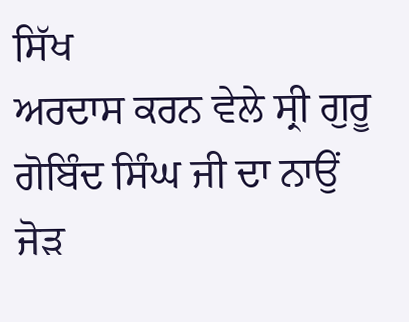ਸਿੱਖ
ਅਰਦਾਸ ਕਰਨ ਵੇਲੇ ਸ੍ਰੀ ਗੁਰੂ ਗੋਬਿੰਦ ਸਿੰਘ ਜੀ ਦਾ ਨਾਉਂ ਜੋੜ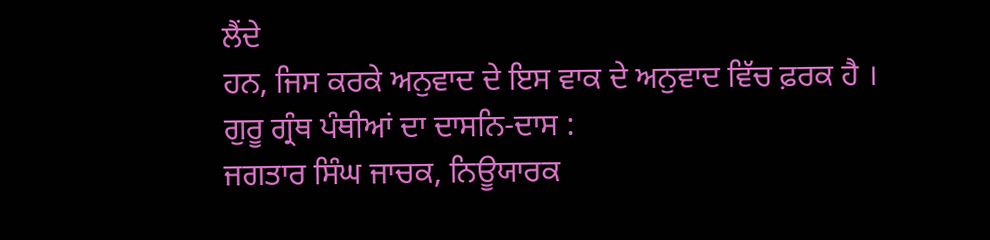ਲੈਂਦੇ
ਹਨ, ਜਿਸ ਕਰਕੇ ਅਨੁਵਾਦ ਦੇ ਇਸ ਵਾਕ ਦੇ ਅਨੁਵਾਦ ਵਿੱਚ ਫ਼ਰਕ ਹੈ ।
ਗੁਰੂ ਗ੍ਰੰਥ ਪੰਥੀਆਂ ਦਾ ਦਾਸਨਿ-ਦਾਸ :
ਜਗਤਾਰ ਸਿੰਘ ਜਾਚਕ, ਨਿਊਯਾਰਕ